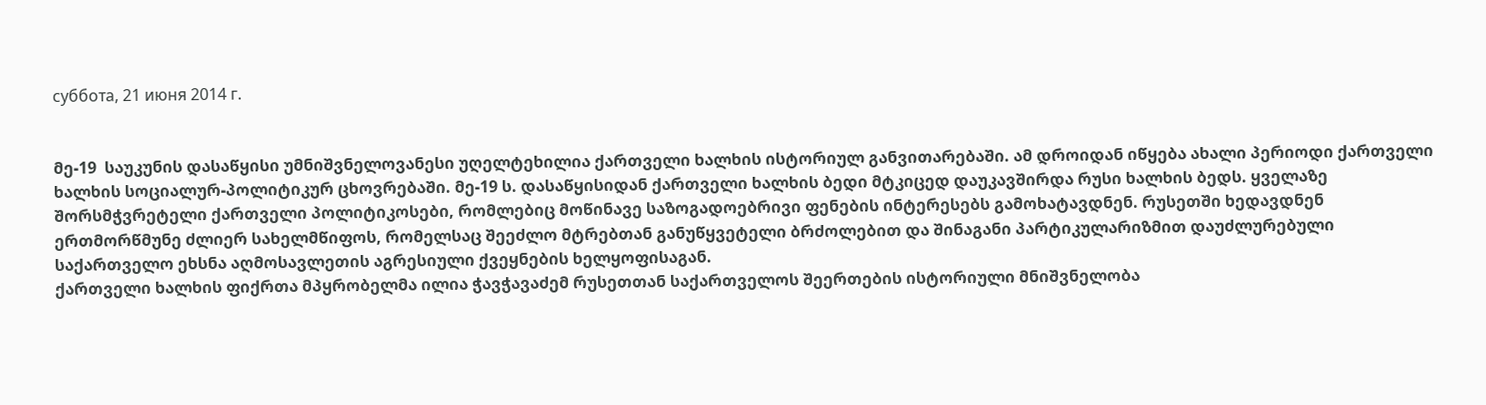суббота, 21 июня 2014 г.


მე-19  საუკუნის დასაწყისი უმნიშვნელოვანესი უღელტეხილია ქართველი ხალხის ისტორიულ განვითარებაში. ამ დროიდან იწყება ახალი პერიოდი ქართველი ხალხის სოციალურ-პოლიტიკურ ცხოვრებაში. მე-19 ს. დასაწყისიდან ქართველი ხალხის ბედი მტკიცედ დაუკავშირდა რუსი ხალხის ბედს. ყველაზე შორსმჭვრეტელი ქართველი პოლიტიკოსები, რომლებიც მოწინავე საზოგადოებრივი ფენების ინტერესებს გამოხატავდნენ. რუსეთში ხედავდნენ ერთმორწმუნე ძლიერ სახელმწიფოს, რომელსაც შეეძლო მტრებთან განუწყვეტელი ბრძოლებით და შინაგანი პარტიკულარიზმით დაუძლურებული საქართველო ეხსნა აღმოსავლეთის აგრესიული ქვეყნების ხელყოფისაგან.
ქართველი ხალხის ფიქრთა მპყრობელმა ილია ჭავჭავაძემ რუსეთთან საქართველოს შეერთების ისტორიული მნიშვნელობა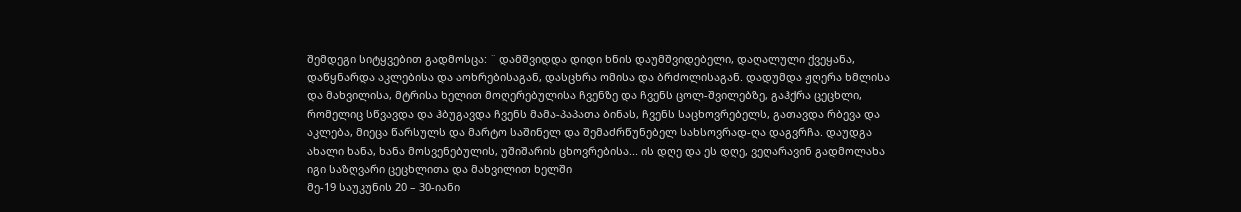შემდეგი სიტყვებით გადმოსცა: ¨ დამშვიდდა დიდი ხნის დაუმშვიდებელი, დაღალული ქვეყანა, დაწყნარდა აკლებისა და აოხრებისაგან, დასცხრა ომისა და ბრძოლისაგან. დადუმდა ჟღერა ხმლისა და მახვილისა, მტრისა ხელით მოღერებულისა ჩვენზე და ჩვენს ცოლ-შვილებზე, გაჰქრა ცეცხლი, რომელიც სწვავდა და ჰბუგავდა ჩვენს მამა-პაპათა ბინას, ჩვენს საცხოვრებელს, გათავდა რბევა და აკლება, მიეცა წარსულს და მარტო საშინელ და შემაძრწუნებელ სახსოვრად-ღა დაგვრჩა. დაუდგა ახალი ხანა, ხანა მოსვენებულის, უშიშარის ცხოვრებისა... ის დღე და ეს დღე, ვეღარავინ გადმოლახა იგი საზღვარი ცეცხლითა და მახვილით ხელში
მე-19 საუკუნის 20 – 30-იანი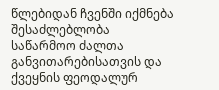წლებიდან ჩვენში იქმნება შესაძლებლობა საწარმოო ძალთა განვითარებისათვის და ქვეყნის ფეოდალურ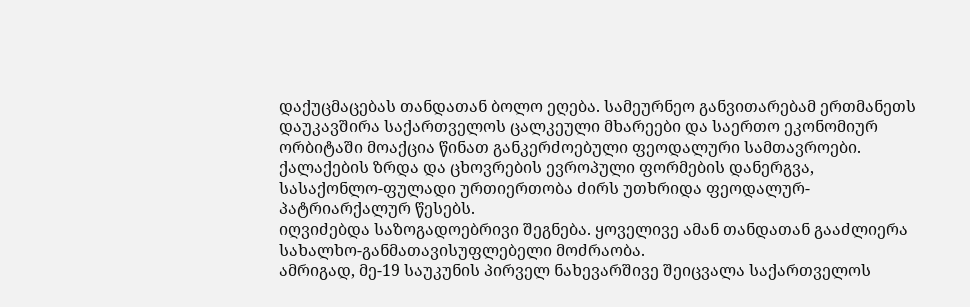დაქუცმაცებას თანდათან ბოლო ეღება. სამეურნეო განვითარებამ ერთმანეთს დაუკავშირა საქართველოს ცალკეული მხარეები და საერთო ეკონომიურ ორბიტაში მოაქცია წინათ განკერძოებული ფეოდალური სამთავროები. ქალაქების ზრდა და ცხოვრების ევროპული ფორმების დანერგვა, სასაქონლო-ფულადი ურთიერთობა ძირს უთხრიდა ფეოდალურ-პატრიარქალურ წესებს.
იღვიძებდა საზოგადოებრივი შეგნება. ყოველივე ამან თანდათან გააძლიერა სახალხო-განმათავისუფლებელი მოძრაობა.
ამრიგად, მე-19 საუკუნის პირველ ნახევარშივე შეიცვალა საქართველოს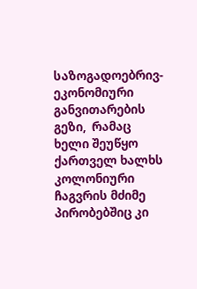საზოგადოებრივ-ეკონომიური განვითარების გეზი,  რამაც ხელი შეუწყო ქართველ ხალხს კოლონიური ჩაგვრის მძიმე პირობებშიც კი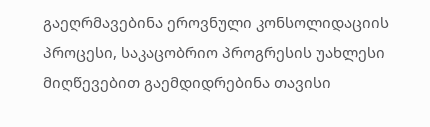გაეღრმავებინა ეროვნული კონსოლიდაციის პროცესი, საკაცობრიო პროგრესის უახლესი მიღწევებით გაემდიდრებინა თავისი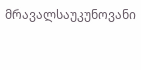მრავალსაუკუნოვანი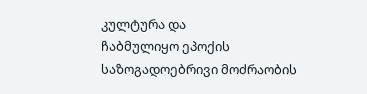კულტურა და
ჩაბმულიყო ეპოქის საზოგადოებრივი მოძრაობის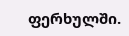ფერხულში.